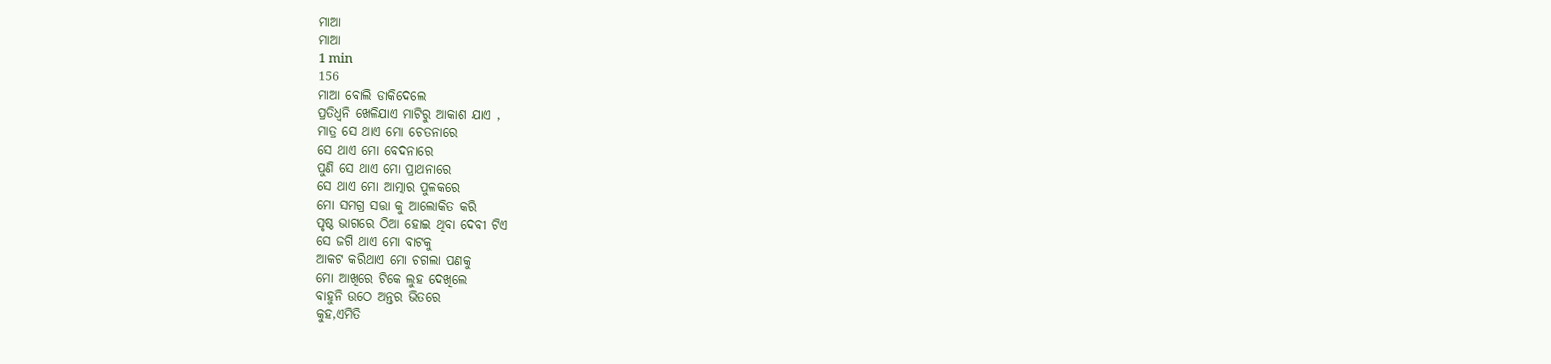ମାଆ
ମାଆ
1 min
156
ମାଆ ବୋଲି ଡାକିଦେଲେ
ପ୍ରତିଧ୍ଵନି ଖେଳିଯାଏ ମାଟିରୁ ଆକାଶ ଯାଏ ,
ମାତ୍ର ସେ ଥାଏ ମୋ ଚେତନାରେ
ସେ ଥାଏ ମୋ ବେଦନାରେ
ପୁଣି ସେ ଥାଏ ମୋ ପ୍ରାଥନାରେ
ସେ ଥାଏ ମୋ ଆତ୍ମାର ପୁଳକରେ
ମୋ ସମଗ୍ର ସତ୍ତା କୁ ଆଲୋକିତ କରି
ପୃଷ୍ଠ ଭାଗରେ ଠିଆ ହୋଇ ଥିବା ଦେବୀ ଟିଏ
ସେ ଜଗି ଥାଏ ମୋ ବାଟକୁ
ଆକଟ କରିଥାଏ ମୋ ଚଗଲା ପଣକୁ
ମୋ ଆଖିରେ ଟିକେ ଲୁହ ଦେଖିଲେ
ବାହୁନି ଉଠେ ଅନ୍ତର ଭିତରେ
କୁହ,ଏମିତି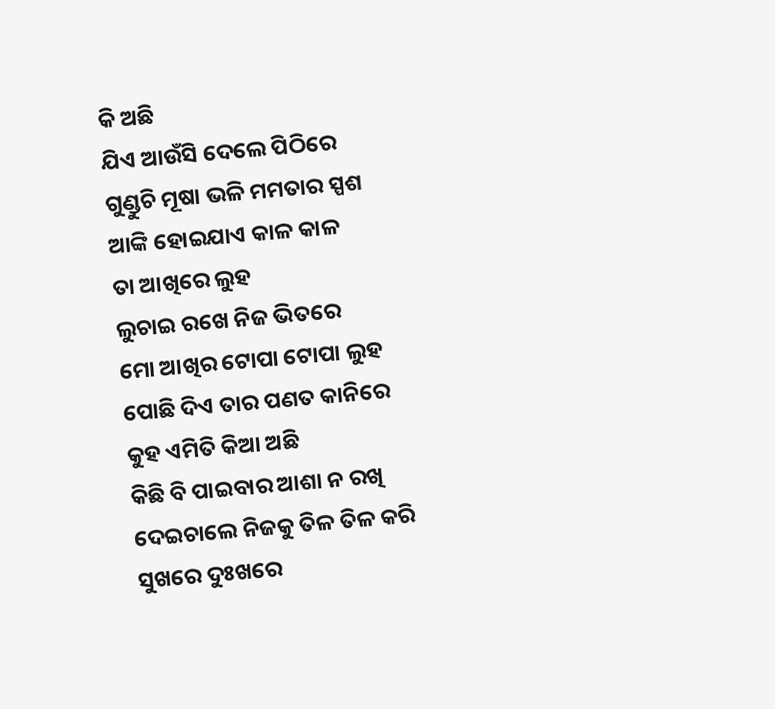କି ଅଛି
ଯିଏ ଆଉଁସି ଦେଲେ ପିଠିରେ
ଗୁଣ୍ଡୁଚି ମୂଷା ଭଳି ମମତାର ସ୍ପଶ
ଆଙ୍କି ହୋଇଯାଏ କାଳ କାଳ
ତା ଆଖିରେ ଲୁହ
ଲୁଚାଇ ରଖେ ନିଜ ଭିତରେ
ମୋ ଆଖିର ଟୋପା ଟୋପା ଲୁହ
ପୋଛି ଦିଏ ତାର ପଣତ କାନିରେ
କୁହ ଏମିତି କିଆ ଅଛି
କିଛି ବି ପାଇବାର ଆଶା ନ ରଖି
ଦେଇଚାଲେ ନିଜକୁ ତିଳ ତିଳ କରି
ସୁଖରେ ଦୁଃଖରେ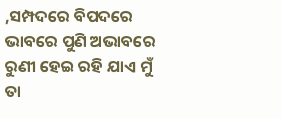,ସମ୍ପଦରେ ବିପଦରେ
ଭାବରେ ପୁଣି ଅଭାବରେ
ରୁଣୀ ହେଇ ରହି ଯାଏ ମୁଁ
ତା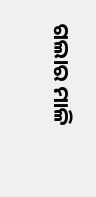ଗଲାର ମାଳି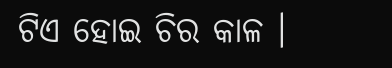ଟିଏ ହୋଇ ଚିର କାଳ ।